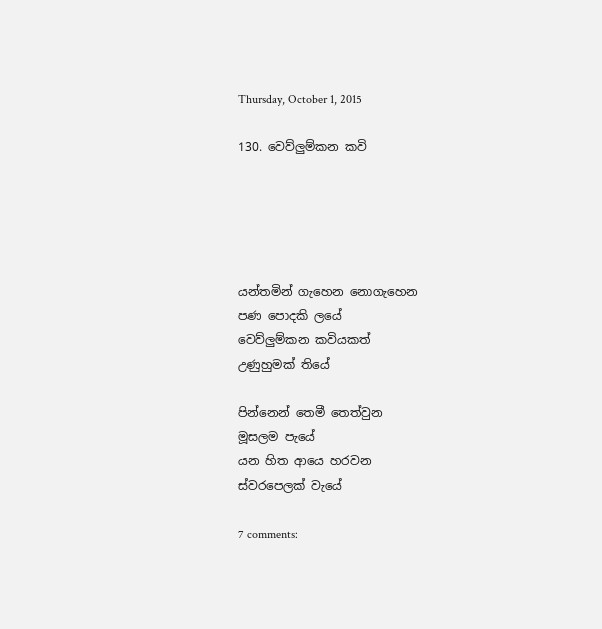Thursday, October 1, 2015

130. වෙව්ලුම්කන කවි





යන්තමින් ගැහෙන නොගැහෙන
පණ පොදකි ලයේ
වෙව්ලුම්කන කවියකත්
උණුහුමක් තියේ

පින්නෙන් තෙමී තෙත්වුන
මූසලම පැයේ
යන හිත ආයෙ හරවන
ස්වරපෙලක් වැයේ

7 comments: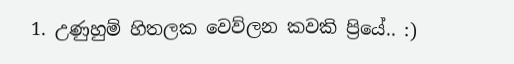1. උණුහුම් හිතලක වෙව්ලන කවකි ප්‍රියේ.. :)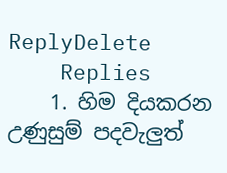ReplyDelete
    Replies
    1. හිම දියකරන උණුසුම් පදවැලුත්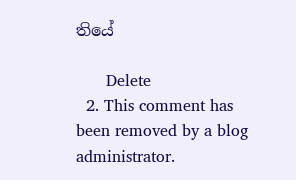තියේ

      Delete
  2. This comment has been removed by a blog administrator.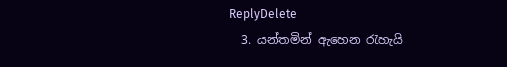ReplyDelete
  3. යන්තමින් ඇහෙන රැහැයි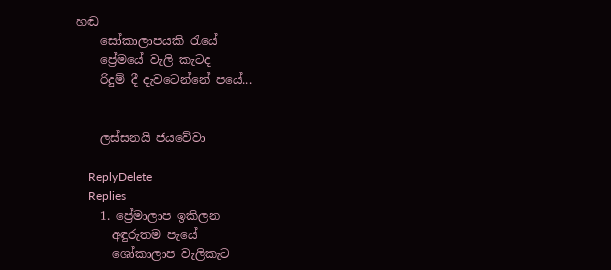හඬ
    සෝකාලාපයකි රැයේ
    ප්‍රේමයේ වැලි කැටද
    රිදුම් දී දැවටෙන්නේ පයේ...


    ලස්සනයි ජයවේවා

    ReplyDelete
    Replies
    1. ප්‍රේමාලාප ඉකිලන
      අඳුරුතම පැයේ
      ශෝකාලාප වැලිකැට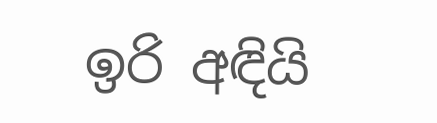ඉරි අඳියි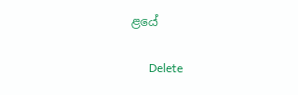ළයේ

      Delete